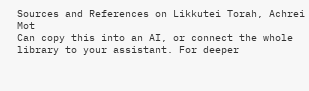Sources and References on Likkutei Torah, Achrei Mot
Can copy this into an AI, or connect the whole library to your assistant. For deeper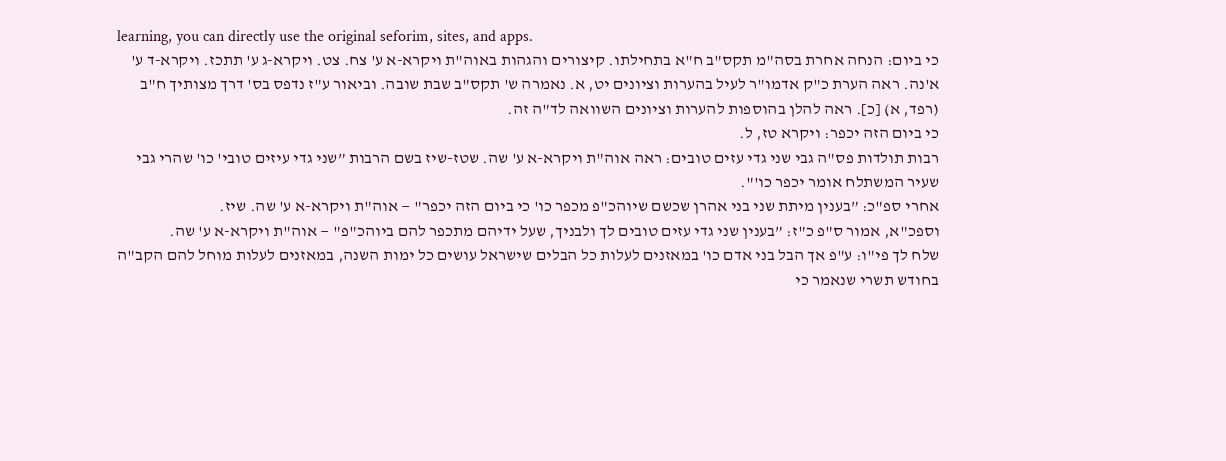learning, you can directly use the original seforim, sites, and apps.
כי ביום: הנחה אחרת בסה"מ תקס"ב ח"א בתחילתו. קיצורים והגהות באוה"ת ויקרא-א ע' צח. צט. ויקרא-ג ע' תתכז. ויקרא-ד ע' א'נה. ראה הערת כ"ק אדמו"ר לעיל בהערות וציונים יט, א. נאמרה ש' תקס"ב שבת שובה. וביאור ע"ז נדפס בס' דרך מצותיך ח"ב (רפד, א) [כ]. ראה להלן בהוספות להערות וציונים השוואה לד"ה זה.
כי ביום הזה יכפר: ויקרא טז, ל.
רבות תולדות פס"ה גבי שני גדי עזים טובים: ראה אוה"ת ויקרא-א ע' שה. שטז-שיז בשם הרבות ”שני גדי עיזים טובי' כו' שהרי גבי שעיר המשתלח אומר יכפר כו'".
אחרי ספ"כ: ”בענין מיתת שני בני אהרן שכשם שיוהכ"פ מכפר כו' כי ביום הזה יכפר" — אוה"ת ויקרא-א ע' שה. שיז.
וספכ"א, אמור ס"פ כ"ז: ”בענין שני גדי עזים טובים לך ולבניך, שעל ידיהם מתכפר להם ביוהכ"פ" — אוה"ת ויקרא-א ע' שה.
שלח לך פי"ו: ע"פ אך הבל בני אדם כו' במאזנים לעלות כל הבלים שישראל עושים כל ימות השנה, במאזנים לעלות מוחל להם הקב"ה בחודש תשרי שנאמר כי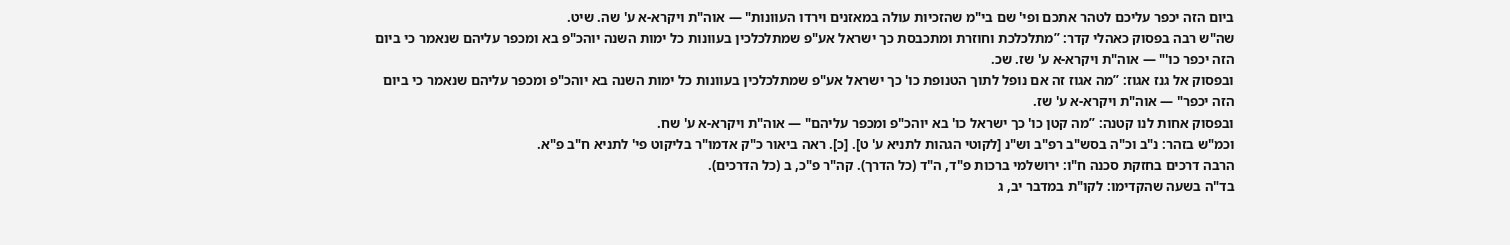ביום הזה יכפר עליכם לטהר אתכם ופי' שם בי"מ שהזכיות עולה במאזנים וירדו העוונות" — אוה"ת ויקרא-א ע' שה. שיט.
שה"ש רבה בפסוק כאהלי קדר: ”מתלכלכת וחוזרת ומתכבסת כך ישראל אע"פ שמתלכלכין בעוונות כל ימות השנה יוהכ"פ בא ומכפר עליהם שנאמר כי ביום הזה יכפר כו'" — אוה"ת ויקרא-א ע' שז. שכ.
ובפסוק אל גנז אגוז: ”מה אגוז זה אם נופל לתוך הטנופת כו' כך ישראל אע"פ שמתלכלכין בעוונות כל ימות השנה בא יוהכ"פ ומכפר עליהם שנאמר כי ביום הזה יכפר" — אוה"ת ויקרא-א ע' שז.
ובפסוק אחות לנו קטנה: ”מה קטן כו' כך ישראל כו' בא יוהכ"פ ומכפר עליהם" — אוה"ת ויקרא-א ע' שח.
וכמ"ש בזהר: נ"ב וכ"ה בסש"ב רפ"ב וש"נ [לקוטי הגהות לתניא ע' ט]. [כ]. ראה ביאור כ"ק אדמו"ר בליקוט פי' לתניא ח"ב פ"א.
הרבה דרכים בחזקת סכנה ח"ו: ירושלמי ברכות פ"ד, ה"ד (כל הדרך). קה"ר פ"כ, ב (כל הדרכים).
בד"ה בשעה שהקדימו: לקו"ת במדבר יב, ג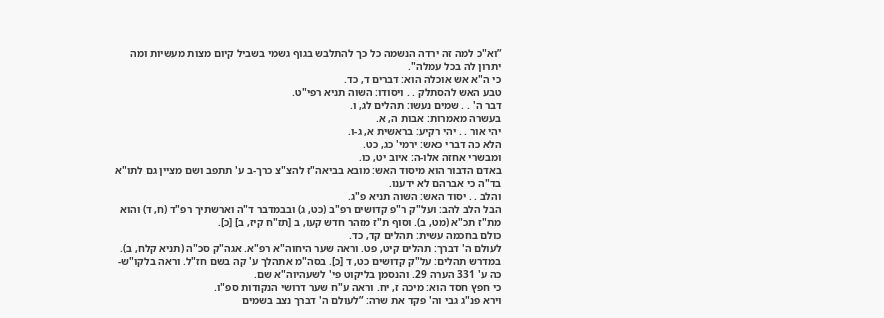”וא"כ למה זה ירדה הנשמה כל כך להתלבש בגוף גשמי בשביל קיום מצות מעשיות ומה יתרון לה בכל עמלה".
כי ה"א אש אוכלה הוא: דברים ד, כד.
טבע האש להסתלק . . ויסודו: השוה תניא רפי"ט.
דבר ה' . . שמים נעשו: תהלים לג, ו.
בעשרה מאמרות: אבות ה, א.
יהי אור . . יהי רקיע: בראשית א, ג-ו.
הלא כה דברי כאש: ירמי' כג, כט.
ומבשרי אחזה אלו-ה: איוב יט, כו.
באדם הדבור הוא מיסוד האש: מובא בביאה"ז להצ"צ כרך-ב ע' תתפב ושם מציין גם לתו"א בד"ה כי אברהם לא ידענו.
והלב . . יסוד האש: השוה תניא פ"ג.
הבל הלב להב: ועל"ק ר"פ קדושים רפ"ב (כט, ג) ובבמדבר ד"ה וארשתיך רפ"ד (ח, ד) והוא מת"ז תכ"א (מט, ב). וסוף ת"ז מזהר חדש קעו, ב [תז"ח קיז, ב] [כ].
כולם בחכמה עשית: תהלים קד, כד.
לעולם ה' דברך: תהלים קיט, פט. וראה שער היחוה"א רפ"א. אגה"ק סכ"ה (תניא קלח, ב).
במדרש תהלים: על"ק קדושים כט, ד [כ]. בסה"מ אתהלך ע' קה בשם חז"ל. וראה בלקו"ש-כה ע' 331 הערה 29. והנסמן בליקוט פי' לשעהיוה"א שם.
כי חפץ חסד הוא: מיכה ז, יח. וראה ע"ח שער דרושי הנקודות ספ"ו.
וירא פנ"ג גבי וה' פקד את שרה: ”לעולם ה' דברך נצב בשמים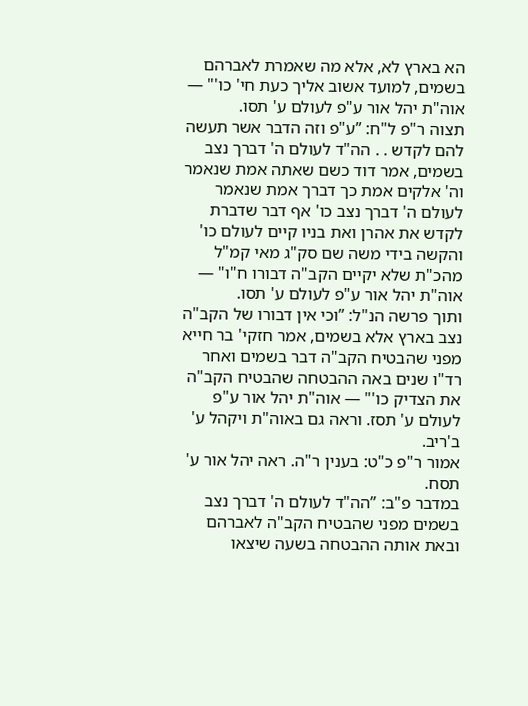הא בארץ לא, אלא מה שאמרת לאברהם בשמים, למועד אשוב אליך כעת חי' כו'" — אוה"ת יהל אור ע"פ לעולם ע' תסו.
תצוה ר"פ ל"ח: ”ע"פ וזה הדבר אשר תעשה להם לקדש . . הה"ד לעולם ה' דברך נצב בשמים, אמר דוד כשם שאתה אמת שנאמר וה' אלקים אמת כך דברך אמת שנאמר לעולם ה' דברך נצב כו' אף דבר שדברת לקדש את אהרן ואת בניו קיים לעולם כו' והקשה בידי משה שם סק"ג מאי קמ"ל מהכ"ת שלא יקיים הקב"ה דבורו ח"ו" — אוה"ת יהל אור ע"פ לעולם ע' תסו.
ותוך פרשה הנ"ל: ”וכי אין דבורו של הקב"ה נצב בארץ אלא בשמים, אמר חזקי' בר חייא מפני שהבטיח הקב"ה דבר בשמים ואחר רד"ו שנים באה ההבטחה שהבטיח הקב"ה את הצדיק כו'" — אוה"ת יהל אור ע"פ לעולם ע' תסז. וראה גם באוה"ת ויקהל ע' ב'ריב.
אמור ר"פ כ"ט: בענין ר"ה. ראה יהל אור ע' תסח.
במדבר פ"ב: ”הה"ד לעולם ה' דברך נצב בשמים מפני שהבטיח הקב"ה לאברהם ובאת אותה ההבטחה בשעה שיצאו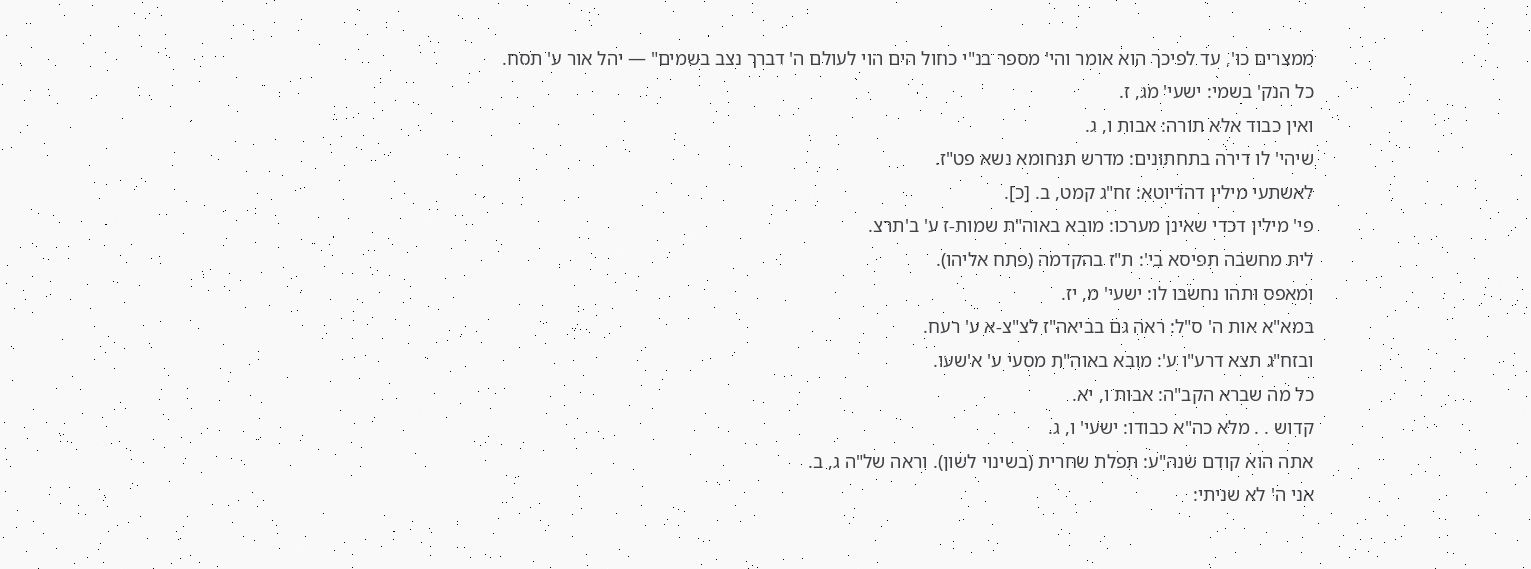ממצרים כו', עד לפיכך הוא אומר והי' מספר בנ"י כחול הים הוי לעולם ה' דברך נצב בשמים" — יהל אור ע' תסח.
כל הנק' בשמי: ישעי' מג, ז.
ואין כבוד אלא תורה: אבות ו, ג.
שיהי' לו דירה בתחתונים: מדרש תנחומא נשא פט"ז.
לאשתעי מילין דהדיוטא: זח"ג קמט, ב. [כ].
פי' מילין דכדי שאינן מערכו: מובא באוה"ת שמות-ז ע' ב'תרצ.
לית מחשבה תפיסא בי': ת"ז בהקדמה (פתח אליהו).
ומאפס ותהו נחשבו לו: ישעי' מ, יז.
במא"א אות ה' ס"ל: ראה גם בביאה"ז לצ"צ-א ע' רעח.
ובזח"ג תצא דרע"ו ע': מובא באוה"ת מסעי ע' א'שעו.
כל מה שברא הקב"ה: אבות ו, יא.
קדוש . . מלא כה"א כבודו: ישעי' ו, ג.
אתה הוא קודם שנה"ע: תפלת שחרית (בשינוי לשון). וראה של"ה ג, ב.
אני ה' לא שניתי: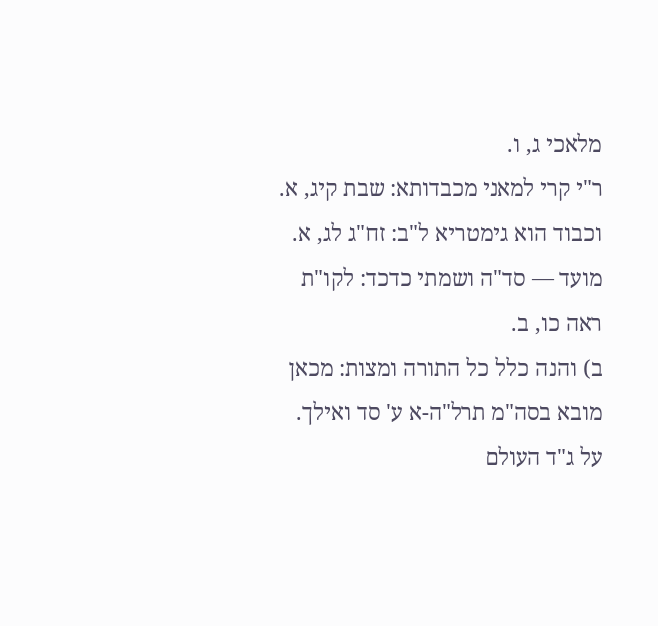מלאכי ג, ו.
ר"י קרי למאני מכבדותא: שבת קיג, א.
וכבוד הוא גימטריא ל"ב: זח"ג לג, א.
מועד — סד"ה ושמתי כדכד: לקו"ת ראה כו, ב.
ב) והנה כלל כל התורה ומצות: מכאן מובא בסה"מ תרל"ה-א ע' סד ואילך.
על ג"ד העולם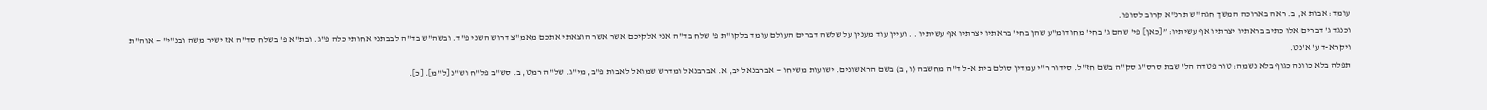עומד: אבות א, ב. ראה בארוכה המשך חגה"ש תרנ"א קרוב לסופו.
וכנגד ג' דברים אלו כתיב בראתיו יצרתיו אף עשיתיו: ”[כאן] פי' שהם ג' בחי' מחודומ"ע שהן בחי' בראתיו יצרתיו אף עשיתיו . . ועיין עוד מענין על שלשה דברים העולם עומד בלקו"ת פ' שלח בד"ה אני אלקיכם אשר אשר הוצאתי אתכם מאמ"צ דרוש השני פ"ד. ובשה"ש בד"ה לבבתני אחותי כלה פ"ג. ובת"א פ' בשלח סד"ה אז ישיר משה ובנ"י" — אוה"ת ויקרא-ד ע' א'נט.
תפלה בלא כוונה כגוף בלא נשמה: טור פטדה הל' שבת סרס"ג סק"ה בשם חז"ל. סידור ר"י עמדין סולם בית א-ל ד"ה מחשבה (ו, ב) בשם הראשונים. ישועות משיחו — אברבנאל יב, א. אברבנאל ומדרש שמואל לאבות פ"ב, מי"ג. של"ה רמט, ב. סש"ב פל"ח וש"נ [ל"מ]. [כ].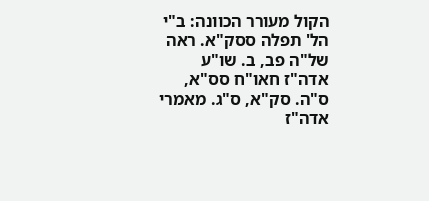הקול מעורר הכוונה: ב"י הל' תפלה ססק"א. ראה של"ה פב, ב. שו"ע אדה"ז חאו"ח סס"א, ס"ה. סק"א, ס"ג. מאמרי אדה"ז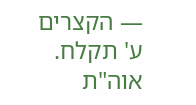— הקצרים ע' תקלח. אוה"ת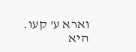וארא ע' קעו.
היא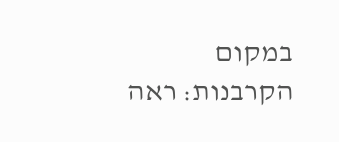במקום הקרבנות: ראה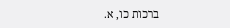ברכות כו, א.